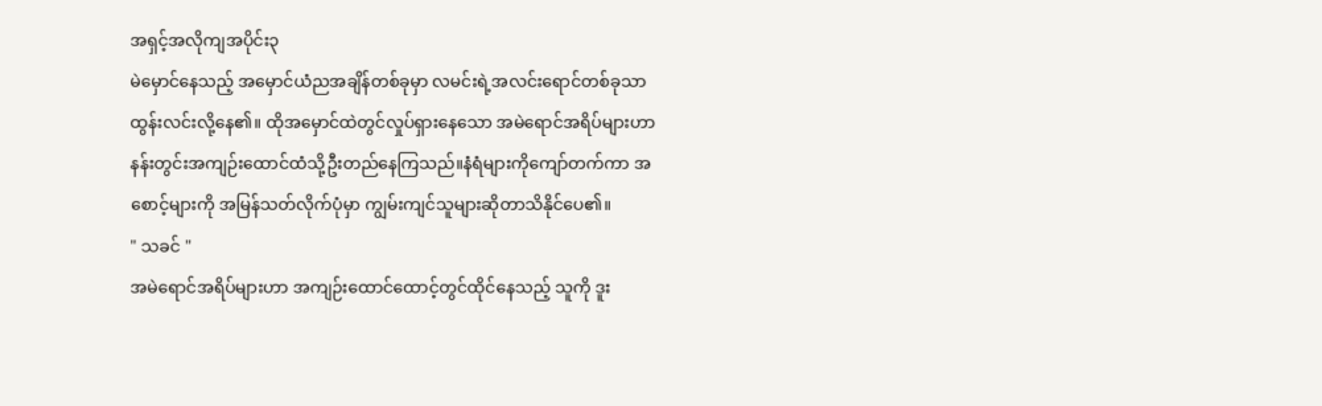အရှင့်အလိုကျအပိုင်း၃
မဲမှောင်နေသည့် အမှောင်ယံညအချိန်တစ်ခုမှာ လမင်းရဲ့အလင်းရောင်တစ်ခုသာ ထွန်းလင်းလို့နေ၏။ ထိုအမှောင်ထဲတွင်လှုပ်ရှားနေသော အမဲရောင်အရိပ်များဟာ နန်းတွင်းအကျဉ်းထောင်ထံသို့ဦးတည်နေကြသည်။နံရံများကိုကျော်တက်ကာ အစောင့်များကို အမြန်သတ်လိုက်ပုံမှာ ကျွမ်းကျင်သူများဆိုတာသိနိုင်ပေ၏။
" သခင် "
အမဲရောင်အရိပ်များဟာ အကျဉ်းထောင်ထောင့်တွင်ထိုင်နေသည့် သူကို ဒူး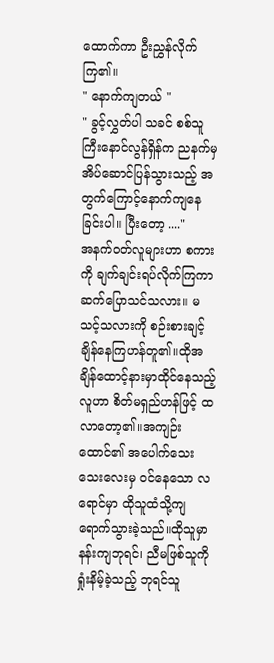ထောက်ကာ ဦးညွှန်လိုက်ကြ၏။
" နောက်ကျတယ် "
" ခွင့်လွှတ်ပါ သခင် စစ်သူကြီးနောင်လွန်ရှိန်က ညနက်မှအိပ်ဆောင်ပြန်သွားသည့် အတွက်ကြောင့်နောက်ကျနေခြင်းပါ။ ပြီးတော့ ...."
အနက်ဝတ်လူများဟာ စကားကို ချက်ချင်းရပ်လိုက်ကြကာ ဆက်ပြောသင်သလား။ မသင့်သလားကို စဉ်းစားချင့်ချိန်နေကြဟန်တူ၏။ထိုအချိန်ထောင့်နားမှာထိုင်နေသည့် လူဟာ စိတ်မရှည်ဟန်ဖြင့် ထလာတော့၏။အကျဉ်းထောင်၏ အပေါက်သေးသေးလေးမှ ဝင်နေသော လရောင်မှာ ထိုသူထံသို့ကျရောက်သွားခဲ့သည်။ထိုသူမှာ နန်းကျဘုရင်၊ ညီမဖြစ်သူကိုရှုံးနိမ့်ခဲ့သည့် ဘုရင်သူ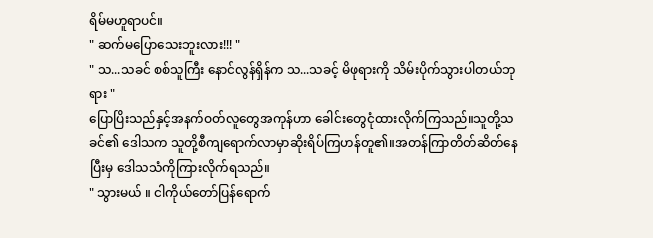ရိမ်မဟူရာပင်။
" ဆက်မပြောသေးဘူးလား!!! "
" သ...သခင် စစ်သူကြီး နောင်လွန်ရှိန်က သ...သခင့် မိဖုရားကို သိမ်းပိုက်သွားပါတယ်ဘုရား "
ပြောပြိးသည်နှင့်အနက်ဝတ်လူတွေအကုန်ဟာ ခေါင်းတွေငုံထားလိုက်ကြသည်။သူတို့သခင်၏ ဒေါသက သူတို့စီကျရောက်လာမှာဆိုးရိပ်ကြဟန်တူ၏။အတန်ကြာတိတ်ဆိတ်နေပြီးမှ ဒေါသသံကိုကြားလိုက်ရသည်။
" သွားမယ် ။ ငါကိုယ်တော်ပြန်ရောက်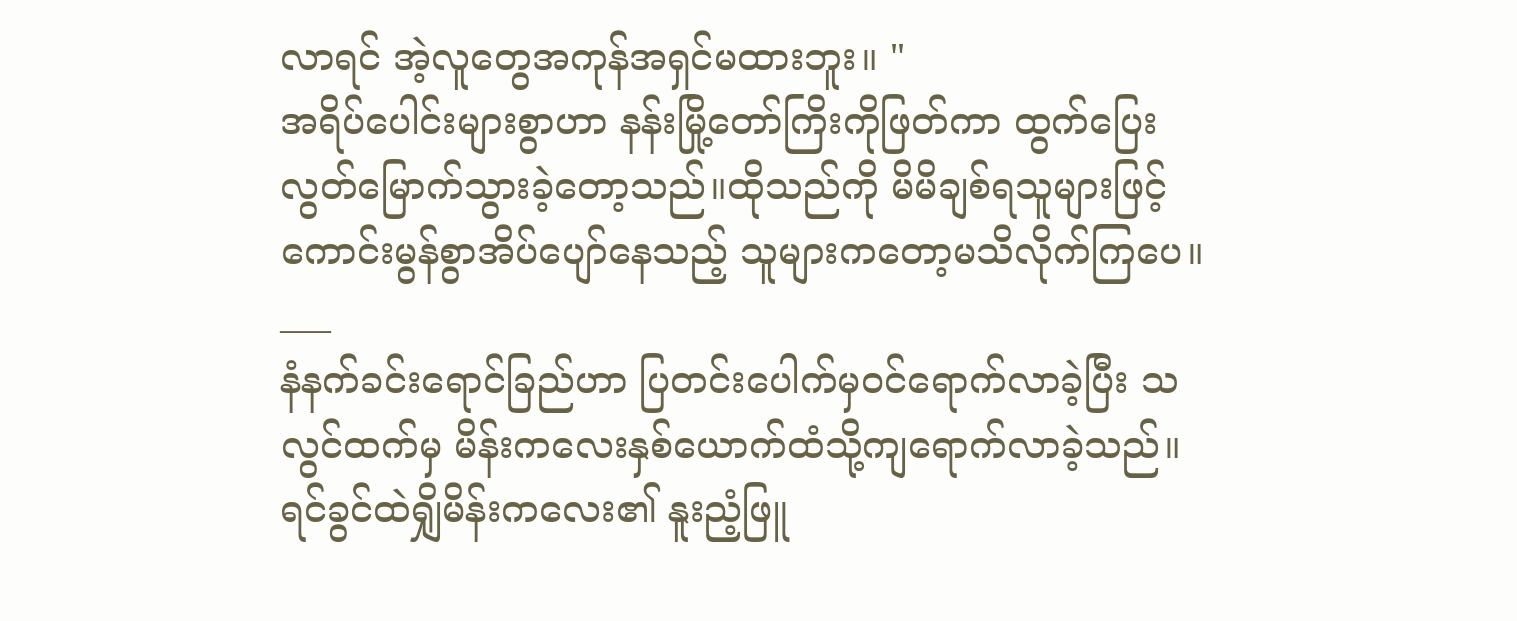လာရင် အဲ့လူတွေအကုန်အရှင်မထားဘူး။ "
အရိပ်ပေါင်းများစွာဟာ နန်းမြို့တော်ကြိးကိုဖြတ်ကာ ထွက်ပြေးလွတ်မြောက်သွားခဲ့တော့သည်။ထိုသည်ကို မိမိချစ်ရသူများဖြင့် ကောင်းမွန်စွာအိပ်ပျော်နေသည့် သူများကတော့မသိလိုက်ကြပေ။
___
နံနက်ခင်းရောင်ခြည်ဟာ ပြတင်းပေါက်မှဝင်ရောက်လာခဲ့ပြီး သလွင်ထက်မှ မိန်းကလေးနှစ်ယောက်ထံသို့ကျရောက်လာခဲ့သည်။ ရင်ခွင်ထဲရျှိမိန်းကလေး၏ နူးညံ့ဖြူ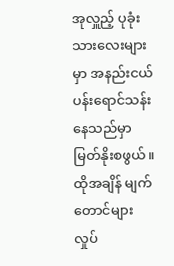အုလှူည့် ပုခုံးသားလေးများမှာ အနည်းငယ် ပန်းရောင်သန်းနေသည်မှာ မြတ်နိုးစဖွယ်။ထိုအချိန် မျက်တောင်များလှုပ်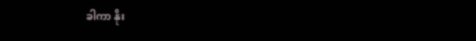ခါကာ နိုး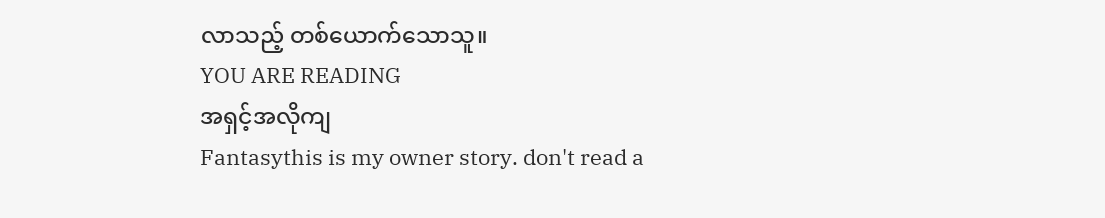လာသည့် တစ်ယောက်သောသူ။
YOU ARE READING
အရှင့်အလိုကျ
Fantasythis is my owner story. don't read a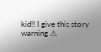kid!! I give this story warning ⚠